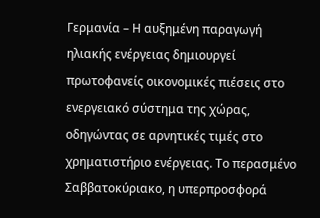Γερμανία – Η αυξημένη παραγωγή ηλιακής ενέργειας δημιουργεί πρωτοφανείς οικονομικές πιέσεις στο ενεργειακό σύστημα της χώρας, οδηγώντας σε αρνητικές τιμές στο χρηματιστήριο ενέργειας. Το περασμένο Σαββατοκύριακο, η υπερπροσφορά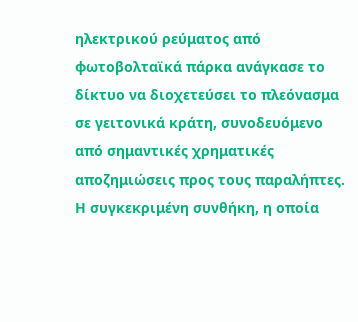ηλεκτρικού ρεύματος από φωτοβολταϊκά πάρκα ανάγκασε το δίκτυο να διοχετεύσει το πλεόνασμα σε γειτονικά κράτη, συνοδευόμενο από σημαντικές χρηματικές αποζημιώσεις προς τους παραλήπτες. Η συγκεκριμένη συνθήκη, η οποία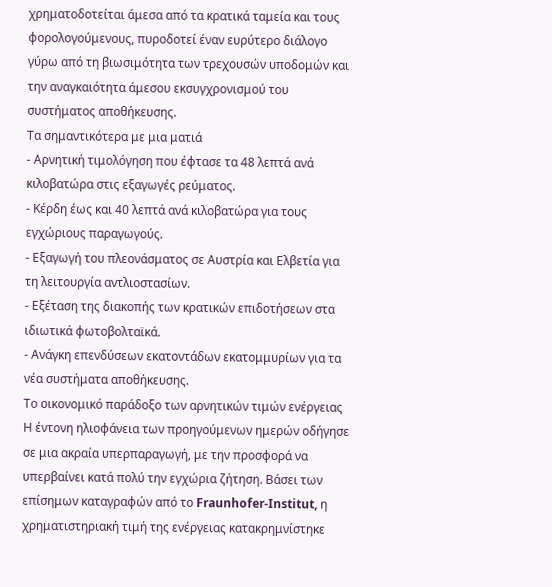χρηματοδοτείται άμεσα από τα κρατικά ταμεία και τους φορολογούμενους, πυροδοτεί έναν ευρύτερο διάλογο γύρω από τη βιωσιμότητα των τρεχουσών υποδομών και την αναγκαιότητα άμεσου εκσυγχρονισμού του συστήματος αποθήκευσης.
Τα σημαντικότερα με μια ματιά
- Αρνητική τιμολόγηση που έφτασε τα 48 λεπτά ανά κιλοβατώρα στις εξαγωγές ρεύματος.
- Κέρδη έως και 40 λεπτά ανά κιλοβατώρα για τους εγχώριους παραγωγούς.
- Εξαγωγή του πλεονάσματος σε Αυστρία και Ελβετία για τη λειτουργία αντλιοστασίων.
- Εξέταση της διακοπής των κρατικών επιδοτήσεων στα ιδιωτικά φωτοβολταϊκά.
- Ανάγκη επενδύσεων εκατοντάδων εκατομμυρίων για τα νέα συστήματα αποθήκευσης.
Το οικονομικό παράδοξο των αρνητικών τιμών ενέργειας
Η έντονη ηλιοφάνεια των προηγούμενων ημερών οδήγησε σε μια ακραία υπερπαραγωγή, με την προσφορά να υπερβαίνει κατά πολύ την εγχώρια ζήτηση. Βάσει των επίσημων καταγραφών από το Fraunhofer-Institut, η χρηματιστηριακή τιμή της ενέργειας κατακρημνίστηκε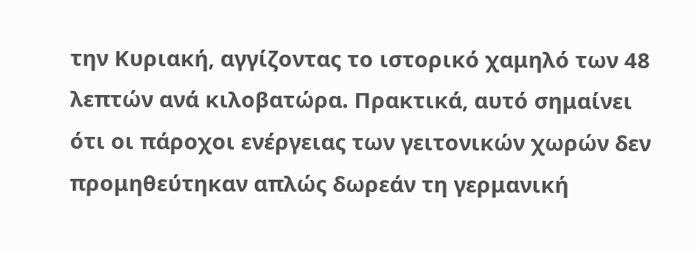την Κυριακή, αγγίζοντας το ιστορικό χαμηλό των 48 λεπτών ανά κιλοβατώρα. Πρακτικά, αυτό σημαίνει ότι οι πάροχοι ενέργειας των γειτονικών χωρών δεν προμηθεύτηκαν απλώς δωρεάν τη γερμανική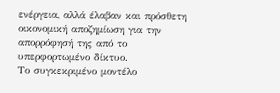ενέργεια, αλλά έλαβαν και πρόσθετη οικονομική αποζημίωση για την απορρόφησή της από το υπερφορτωμένο δίκτυο.
Το συγκεκριμένο μοντέλο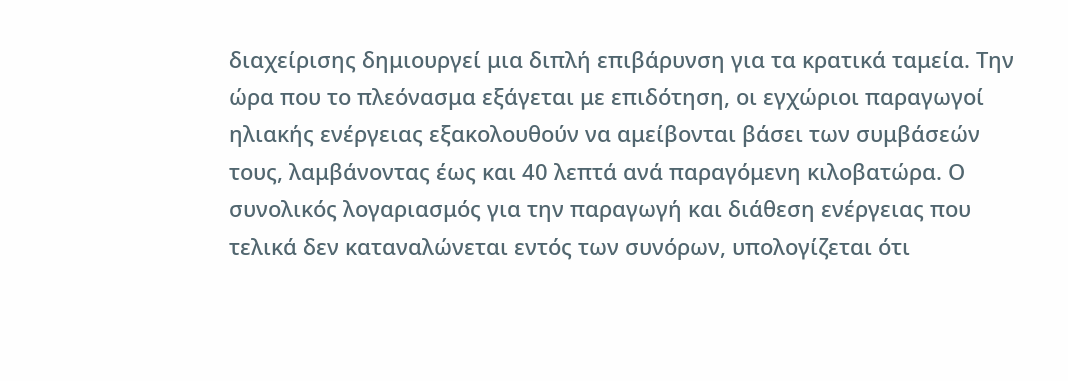διαχείρισης δημιουργεί μια διπλή επιβάρυνση για τα κρατικά ταμεία. Την ώρα που το πλεόνασμα εξάγεται με επιδότηση, οι εγχώριοι παραγωγοί ηλιακής ενέργειας εξακολουθούν να αμείβονται βάσει των συμβάσεών τους, λαμβάνοντας έως και 40 λεπτά ανά παραγόμενη κιλοβατώρα. Ο συνολικός λογαριασμός για την παραγωγή και διάθεση ενέργειας που τελικά δεν καταναλώνεται εντός των συνόρων, υπολογίζεται ότι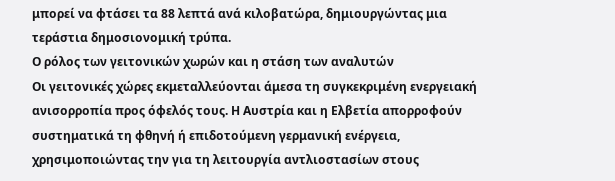μπορεί να φτάσει τα 88 λεπτά ανά κιλοβατώρα, δημιουργώντας μια τεράστια δημοσιονομική τρύπα.
Ο ρόλος των γειτονικών χωρών και η στάση των αναλυτών
Οι γειτονικές χώρες εκμεταλλεύονται άμεσα τη συγκεκριμένη ενεργειακή ανισορροπία προς όφελός τους. Η Αυστρία και η Ελβετία απορροφούν συστηματικά τη φθηνή ή επιδοτούμενη γερμανική ενέργεια, χρησιμοποιώντας την για τη λειτουργία αντλιοστασίων στους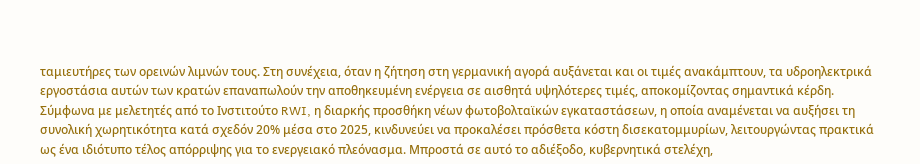ταμιευτήρες των ορεινών λιμνών τους. Στη συνέχεια, όταν η ζήτηση στη γερμανική αγορά αυξάνεται και οι τιμές ανακάμπτουν, τα υδροηλεκτρικά εργοστάσια αυτών των κρατών επαναπωλούν την αποθηκευμένη ενέργεια σε αισθητά υψηλότερες τιμές, αποκομίζοντας σημαντικά κέρδη.
Σύμφωνα με μελετητές από το Ινστιτούτο RWI, η διαρκής προσθήκη νέων φωτοβολταϊκών εγκαταστάσεων, η οποία αναμένεται να αυξήσει τη συνολική χωρητικότητα κατά σχεδόν 20% μέσα στο 2025, κινδυνεύει να προκαλέσει πρόσθετα κόστη δισεκατομμυρίων, λειτουργώντας πρακτικά ως ένα ιδιότυπο τέλος απόρριψης για το ενεργειακό πλεόνασμα. Μπροστά σε αυτό το αδιέξοδο, κυβερνητικά στελέχη,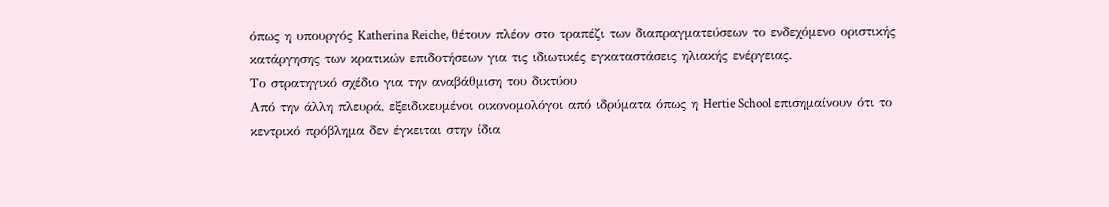όπως η υπουργός Katherina Reiche, θέτουν πλέον στο τραπέζι των διαπραγματεύσεων το ενδεχόμενο οριστικής κατάργησης των κρατικών επιδοτήσεων για τις ιδιωτικές εγκαταστάσεις ηλιακής ενέργειας.
Το στρατηγικό σχέδιο για την αναβάθμιση του δικτύου
Από την άλλη πλευρά, εξειδικευμένοι οικονομολόγοι από ιδρύματα όπως η Hertie School επισημαίνουν ότι το κεντρικό πρόβλημα δεν έγκειται στην ίδια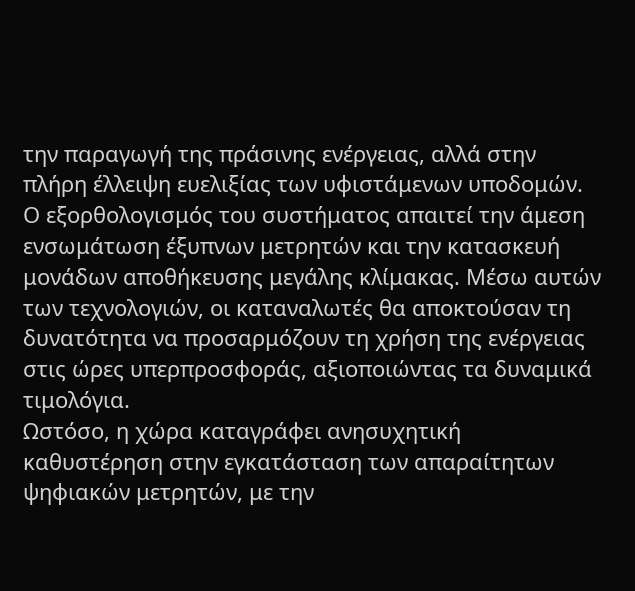την παραγωγή της πράσινης ενέργειας, αλλά στην πλήρη έλλειψη ευελιξίας των υφιστάμενων υποδομών. Ο εξορθολογισμός του συστήματος απαιτεί την άμεση ενσωμάτωση έξυπνων μετρητών και την κατασκευή μονάδων αποθήκευσης μεγάλης κλίμακας. Μέσω αυτών των τεχνολογιών, οι καταναλωτές θα αποκτούσαν τη δυνατότητα να προσαρμόζουν τη χρήση της ενέργειας στις ώρες υπερπροσφοράς, αξιοποιώντας τα δυναμικά τιμολόγια.
Ωστόσο, η χώρα καταγράφει ανησυχητική καθυστέρηση στην εγκατάσταση των απαραίτητων ψηφιακών μετρητών, με την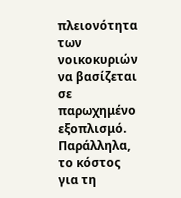πλειονότητα των νοικοκυριών να βασίζεται σε παρωχημένο εξοπλισμό. Παράλληλα, το κόστος για τη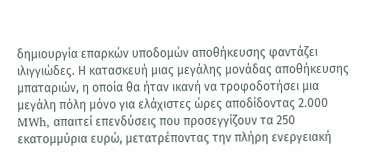δημιουργία επαρκών υποδομών αποθήκευσης φαντάζει ιλιγγιώδες. Η κατασκευή μιας μεγάλης μονάδας αποθήκευσης μπαταριών, η οποία θα ήταν ικανή να τροφοδοτήσει μια μεγάλη πόλη μόνο για ελάχιστες ώρες αποδίδοντας 2.000 MWh, απαιτεί επενδύσεις που προσεγγίζουν τα 250 εκατομμύρια ευρώ, μετατρέποντας την πλήρη ενεργειακή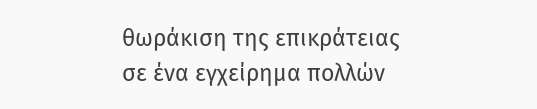θωράκιση της επικράτειας σε ένα εγχείρημα πολλών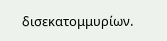δισεκατομμυρίων.